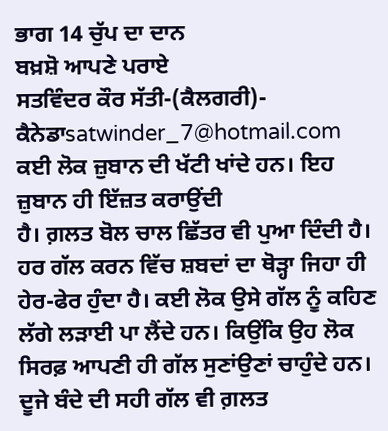ਭਾਗ 14 ਚੁੱਪ ਦਾ ਦਾਨ
ਬਖ਼ਸ਼ੋ ਆਪਣੇ ਪਰਾਏ
ਸਤਵਿੰਦਰ ਕੌਰ ਸੱਤੀ-(ਕੈਲਗਰੀ)- ਕੈਨੇਡਾsatwinder_7@hotmail.com
ਕਈ ਲੋਕ ਜ਼ੁਬਾਨ ਦੀ ਖੱਟੀ ਖਾਂਦੇ ਹਨ। ਇਹ ਜ਼ੁਬਾਨ ਹੀ ਇੱਜ਼ਤ ਕਰਾਉਂਦੀ
ਹੈ। ਗ਼ਲਤ ਬੋਲ ਚਾਲ ਛਿੱਤਰ ਵੀ ਪੁਆ ਦਿੰਦੀ ਹੈ। ਹਰ ਗੱਲ ਕਰਨ ਵਿੱਚ ਸ਼ਬਦਾਂ ਦਾ ਥੋੜ੍ਹਾ ਜਿਹਾ ਹੀ
ਹੇਰ-ਫੇਰ ਹੁੰਦਾ ਹੈ। ਕਈ ਲੋਕ ਉਸੇ ਗੱਲ ਨੂੰ ਕਹਿਣ ਲੱਗੇ ਲੜਾਈ ਪਾ ਲੈਂਦੇ ਹਨ। ਕਿਉਂਕਿ ਉਹ ਲੋਕ
ਸਿਰਫ਼ ਆਪਣੀ ਹੀ ਗੱਲ ਸੁਣਾਂਉਣਾਂ ਚਾਹੁੰਦੇ ਹਨ। ਦੂਜੇ ਬੰਦੇ ਦੀ ਸਹੀ ਗੱਲ ਵੀ ਗ਼ਲਤ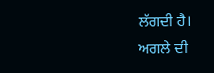ਲੱਗਦੀ ਹੈ।
ਅਗਲੇ ਦੀ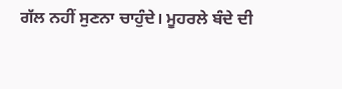ਗੱਲ ਨਹੀਂ ਸੁਣਨਾ ਚਾਹੁੰਦੇ। ਮੂਹਰਲੇ ਬੰਦੇ ਦੀ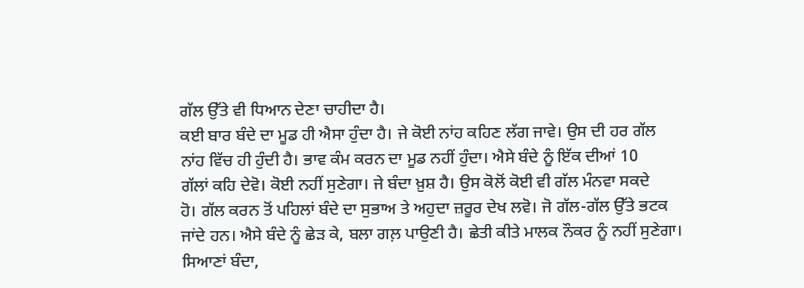ਗੱਲ ਉੱਤੇ ਵੀ ਧਿਆਨ ਦੇਣਾ ਚਾਹੀਦਾ ਹੈ।
ਕਈ ਬਾਰ ਬੰਦੇ ਦਾ ਮੂਡ ਹੀ ਐਸਾ ਹੁੰਦਾ ਹੈ। ਜੇ ਕੋਈ ਨਾਂਹ ਕਹਿਣ ਲੱਗ ਜਾਵੇ। ਉਸ ਦੀ ਹਰ ਗੱਲ
ਨਾਂਹ ਵਿੱਚ ਹੀ ਹੁੰਦੀ ਹੈ। ਭਾਵ ਕੰਮ ਕਰਨ ਦਾ ਮੂਡ ਨਹੀਂ ਹੁੰਦਾ। ਐਸੇ ਬੰਦੇ ਨੂੰ ਇੱਕ ਦੀਆਂ 10
ਗੱਲਾਂ ਕਹਿ ਦੇਵੋ। ਕੋਈ ਨਹੀਂ ਸੁਣੇਗਾ। ਜੇ ਬੰਦਾ ਖ਼ੁਸ਼ ਹੈ। ਉਸ ਕੋਲੋਂ ਕੋਈ ਵੀ ਗੱਲ ਮੰਨਵਾ ਸਕਦੇ
ਹੋ। ਗੱਲ ਕਰਨ ਤੋਂ ਪਹਿਲਾਂ ਬੰਦੇ ਦਾ ਸੁਭਾਅ ਤੇ ਅਹੁਦਾ ਜ਼ਰੂਰ ਦੇਖ ਲਵੋ। ਜੋ ਗੱਲ-ਗੱਲ ਉੱਤੇ ਭਟਕ
ਜਾਂਦੇ ਹਨ। ਐਸੇ ਬੰਦੇ ਨੂੰ ਛੇੜ ਕੇ, ਬਲਾ ਗਲ਼ ਪਾਉਣੀ ਹੈ। ਛੇਤੀ ਕੀਤੇ ਮਾਲਕ ਨੌਕਰ ਨੂੰ ਨਹੀਂ ਸੁਣੇਗਾ।
ਸਿਆਣਾਂ ਬੰਦਾ,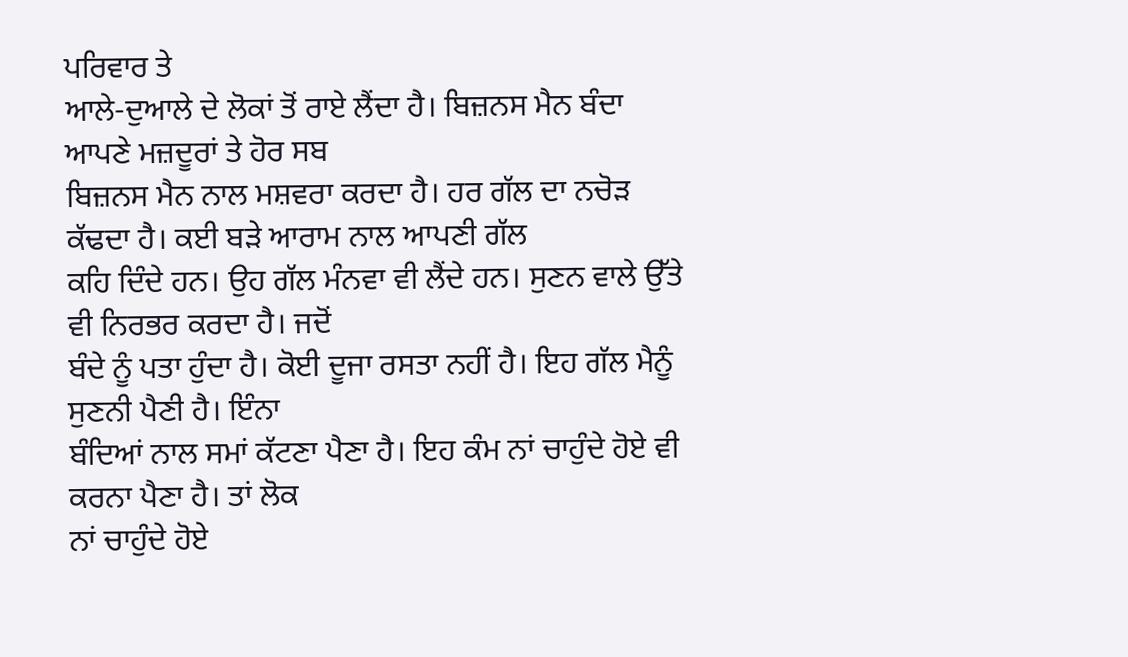ਪਰਿਵਾਰ ਤੇ
ਆਲੇ-ਦੁਆਲੇ ਦੇ ਲੋਕਾਂ ਤੋਂ ਰਾਏ ਲੈਂਦਾ ਹੈ। ਬਿਜ਼ਨਸ ਮੈਨ ਬੰਦਾ ਆਪਣੇ ਮਜ਼ਦੂਰਾਂ ਤੇ ਹੋਰ ਸਬ
ਬਿਜ਼ਨਸ ਮੈਨ ਨਾਲ ਮਸ਼ਵਰਾ ਕਰਦਾ ਹੈ। ਹਰ ਗੱਲ ਦਾ ਨਚੋੜ ਕੱਢਦਾ ਹੈ। ਕਈ ਬੜੇ ਆਰਾਮ ਨਾਲ ਆਪਣੀ ਗੱਲ
ਕਹਿ ਦਿੰਦੇ ਹਨ। ਉਹ ਗੱਲ ਮੰਨਵਾ ਵੀ ਲੈਂਦੇ ਹਨ। ਸੁਣਨ ਵਾਲੇ ਉੱਤੇ ਵੀ ਨਿਰਭਰ ਕਰਦਾ ਹੈ। ਜਦੋਂ
ਬੰਦੇ ਨੂੰ ਪਤਾ ਹੁੰਦਾ ਹੈ। ਕੋਈ ਦੂਜਾ ਰਸਤਾ ਨਹੀਂ ਹੈ। ਇਹ ਗੱਲ ਮੈਨੂੰ ਸੁਣਨੀ ਪੈਣੀ ਹੈ। ਇੰਨਾ
ਬੰਦਿਆਂ ਨਾਲ ਸਮਾਂ ਕੱਟਣਾ ਪੈਣਾ ਹੈ। ਇਹ ਕੰਮ ਨਾਂ ਚਾਹੁੰਦੇ ਹੋਏ ਵੀ ਕਰਨਾ ਪੈਣਾ ਹੈ। ਤਾਂ ਲੋਕ
ਨਾਂ ਚਾਹੁੰਦੇ ਹੋਏ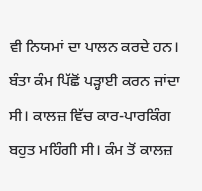ਵੀ ਨਿਯਮਾਂ ਦਾ ਪਾਲਨ ਕਰਦੇ ਹਨ।
ਬੰਤਾ ਕੰਮ ਪਿੱਛੋਂ ਪੜ੍ਹਾਈ ਕਰਨ ਜਾਂਦਾ ਸੀ। ਕਾਲਜ਼ ਵਿੱਚ ਕਾਰ-ਪਾਰਕਿੰਗ
ਬਹੁਤ ਮਹਿੰਗੀ ਸੀ। ਕੰਮ ਤੋਂ ਕਾਲਜ਼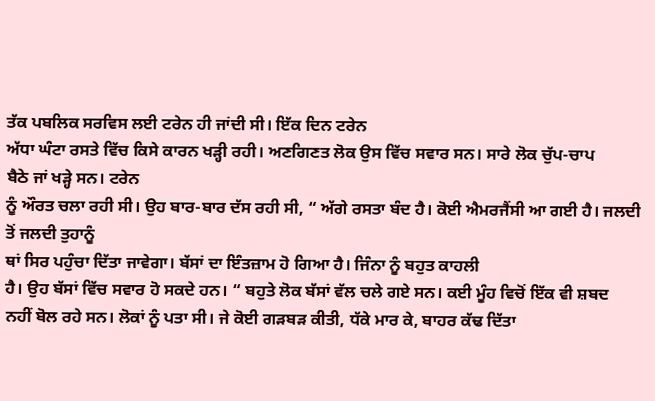ਤੱਕ ਪਬਲਿਕ ਸਰਵਿਸ ਲਈ ਟਰੇਨ ਹੀ ਜਾਂਦੀ ਸੀ। ਇੱਕ ਦਿਨ ਟਰੇਨ
ਅੱਧਾ ਘੰਟਾ ਰਸਤੇ ਵਿੱਚ ਕਿਸੇ ਕਾਰਨ ਖੜ੍ਹੀ ਰਹੀ। ਅਣਗਿਣਤ ਲੋਕ ਉਸ ਵਿੱਚ ਸਵਾਰ ਸਨ। ਸਾਰੇ ਲੋਕ ਚੁੱਪ-ਚਾਪ
ਬੈਠੇ ਜਾਂ ਖੜ੍ਹੇ ਸਨ। ਟਰੇਨ
ਨੂੰ ਔਰਤ ਚਲਾ ਰਹੀ ਸੀ। ਉਹ ਬਾਰ-ਬਾਰ ਦੱਸ ਰਹੀ ਸੀ, “ ਅੱਗੇ ਰਸਤਾ ਬੰਦ ਹੈ। ਕੋਈ ਐਮਰਜੈਂਸੀ ਆ ਗਈ ਹੈ। ਜਲਦੀ ਤੋਂ ਜਲਦੀ ਤੁਹਾਨੂੰ
ਥਾਂ ਸਿਰ ਪਹੁੰਚਾ ਦਿੱਤਾ ਜਾਵੇਗਾ। ਬੱਸਾਂ ਦਾ ਇੰਤਜ਼ਾਮ ਹੋ ਗਿਆ ਹੈ। ਜਿੰਨਾ ਨੂੰ ਬਹੁਤ ਕਾਹਲੀ
ਹੈ। ਉਹ ਬੱਸਾਂ ਵਿੱਚ ਸਵਾਰ ਹੋ ਸਕਦੇ ਹਨ। “ ਬਹੁਤੇ ਲੋਕ ਬੱਸਾਂ ਵੱਲ ਚਲੇ ਗਏ ਸਨ। ਕਈ ਮੂੰਹ ਵਿਚੋਂ ਇੱਕ ਵੀ ਸ਼ਬਦ
ਨਹੀਂ ਬੋਲ ਰਹੇ ਸਨ। ਲੋਕਾਂ ਨੂੰ ਪਤਾ ਸੀ। ਜੇ ਕੋਈ ਗੜਬੜ ਕੀਤੀ, ਧੱਕੇ ਮਾਰ ਕੇ, ਬਾਹਰ ਕੱਢ ਦਿੱਤਾ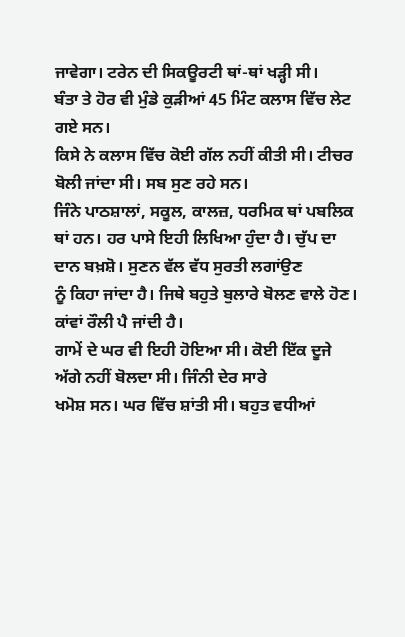ਜਾਵੇਗਾ। ਟਰੇਨ ਦੀ ਸਿਕਊਰਟੀ ਥਾਂ-ਥਾਂ ਖੜ੍ਹੀ ਸੀ।
ਬੰਤਾ ਤੇ ਹੋਰ ਵੀ ਮੁੰਡੇ ਕੁੜੀਆਂ 45 ਮਿੰਟ ਕਲਾਸ ਵਿੱਚ ਲੇਟ ਗਏ ਸਨ।
ਕਿਸੇ ਨੇ ਕਲਾਸ ਵਿੱਚ ਕੋਈ ਗੱਲ ਨਹੀਂ ਕੀਤੀ ਸੀ। ਟੀਚਰ ਬੋਲੀ ਜਾਂਦਾ ਸੀ। ਸਬ ਸੁਣ ਰਹੇ ਸਨ।
ਜਿੰਨੇ ਪਾਠਸ਼ਾਲਾਂ, ਸਕੂਲ, ਕਾਲਜ਼, ਧਰਮਿਕ ਥਾਂ ਪਬਲਿਕ
ਥਾਂ ਹਨ। ਹਰ ਪਾਸੇ ਇਹੀ ਲਿਖਿਆ ਹੁੰਦਾ ਹੈ। ਚੁੱਪ ਦਾ ਦਾਨ ਬਖ਼ਸ਼ੋ। ਸੁਣਨ ਵੱਲ ਵੱਧ ਸੁਰਤੀ ਲਗਾਂਉਣ
ਨੂੰ ਕਿਹਾ ਜਾਂਦਾ ਹੈ। ਜਿਥੇ ਬਹੁਤੇ ਬੁਲਾਰੇ ਬੋਲਣ ਵਾਲੇ ਹੋਣ। ਕਾਂਵਾਂ ਰੌਲੀ ਪੈ ਜਾਂਦੀ ਹੈ।
ਗਾਮੇਂ ਦੇ ਘਰ ਵੀ ਇਹੀ ਹੋਇਆ ਸੀ। ਕੋਈ ਇੱਕ ਦੂਜੇ ਅੱਗੇ ਨਹੀਂ ਬੋਲਦਾ ਸੀ। ਜਿੰਨੀ ਦੇਰ ਸਾਰੇ
ਖਮੋਸ਼ ਸਨ। ਘਰ ਵਿੱਚ ਸ਼ਾਂਤੀ ਸੀ। ਬਹੁਤ ਵਧੀਆਂ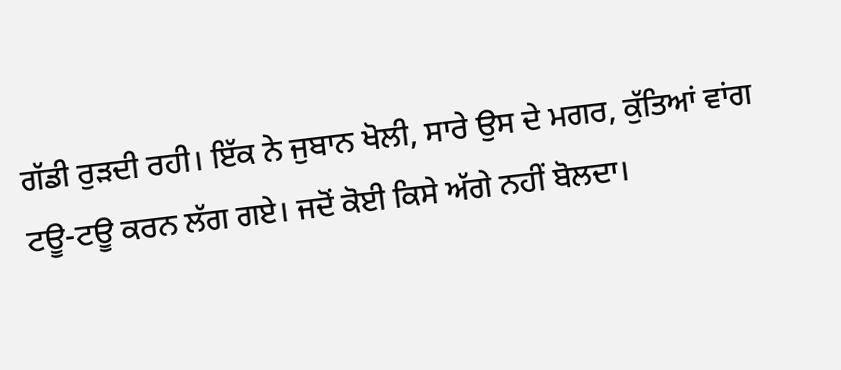ਗੱਡੀ ਰੁੜਦੀ ਰਹੀ। ਇੱਕ ਨੇ ਜੁਬਾਨ ਖੋਲੀ, ਸਾਰੇ ਉਸ ਦੇ ਮਗਰ, ਕੁੱਤਿਆਂ ਵਾਂਗ
ਟਊ-ਟਊ ਕਰਨ ਲੱਗ ਗਏ। ਜਦੋਂ ਕੋਈ ਕਿਸੇ ਅੱਗੇ ਨਹੀਂ ਬੋਲਦਾ।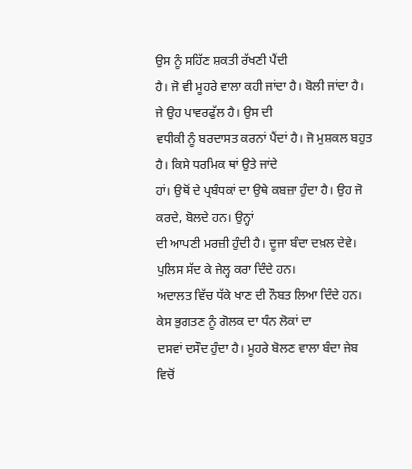ਉਸ ਨੂੰ ਸਹਿੱਣ ਸ਼ਕਤੀ ਰੱਖਣੀ ਪੈਂਦੀ
ਹੈ। ਜੋ ਵੀ ਮੂਹਰੇ ਵਾਲਾ ਕਹੀ ਜਾਂਦਾ ਹੈ। ਬੋਲੀ ਜਾਂਦਾ ਹੈ। ਜੇ ਉਹ ਪਾਵਰਫੁੱਲ ਹੈ। ਉਸ ਦੀ
ਵਧੀਕੀ ਨੂੰ ਬਰਦਾਸਤ ਕਰਨਾਂ ਪੈਂਦਾਂ ਹੈ। ਜੋ ਮੁਸ਼ਕਲ ਬਹੁਤ ਹੈ। ਕਿਸੇ ਧਰਮਿਕ ਥਾਂ ਉਤੇ ਜਾਂਦੇ
ਹਾਂ। ਉਥੋਂ ਦੇ ਪ੍ਰਬੰਧਕਾਂ ਦਾ ਉਥੇ ਕਬਜ਼ਾ ਹੁੰਦਾ ਹੈ। ਉਹ ਜੋ ਕਰਦੇ, ਬੋਲਦੇ ਹਨ। ਉਨ੍ਹਾਂ
ਦੀ ਆਪਣੀ ਮਰਜ਼ੀ ਹੁੰਦੀ ਹੈ। ਦੂਜਾ ਬੰਦਾ ਦਖ਼ਲ ਦੇਵੇ। ਪੁਲਿਸ ਸੱਦ ਕੇ ਜੇਲ੍ਹ ਕਰਾ ਦਿੰਦੇ ਹਨ।
ਅਦਾਲਤ ਵਿੱਚ ਧੱਕੇ ਖਾਣ ਦੀ ਨੌਬਤ ਲਿਆ ਦਿੰਦੇ ਹਨ। ਕੇਸ ਭੁਗਤਣ ਨੂੰ ਗੋਲਕ ਦਾ ਧੰਨ ਲੋਕਾਂ ਦਾ
ਦਸਵਾਂ ਦਸੌਦ ਹੁੰਦਾ ਹੈ। ਮੂਹਰੇ ਬੋਲਣ ਵਾਲਾ ਬੰਦਾ ਜੇਬ ਵਿਚੋਂ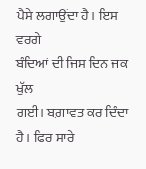ਪੈਸੇ ਲਗਾਉਂਦਾ ਹੈ। ਇਸ ਵਰਗੇ
ਬੰਦਿਆਂ ਦੀ ਜਿਸ ਦਿਨ ਜਕ ਖੁੱਲ
ਗਈ। ਬਗ਼ਾਵਤ ਕਰ ਦਿੰਦਾ ਹੈ। ਫਿਰ ਸਾਰੇ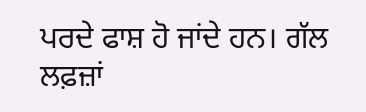ਪਰਦੇ ਫਾਸ਼ ਹੋ ਜਾਂਦੇ ਹਨ। ਗੱਲ ਲਫ਼ਜ਼ਾਂ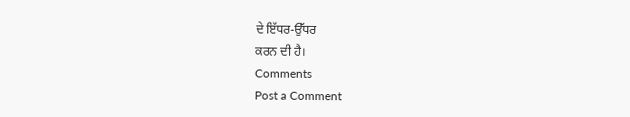ਦੇ ਇੱਧਰ-ਉੱਧਰ
ਕਰਨ ਦੀ ਹੈ।
Comments
Post a Comment